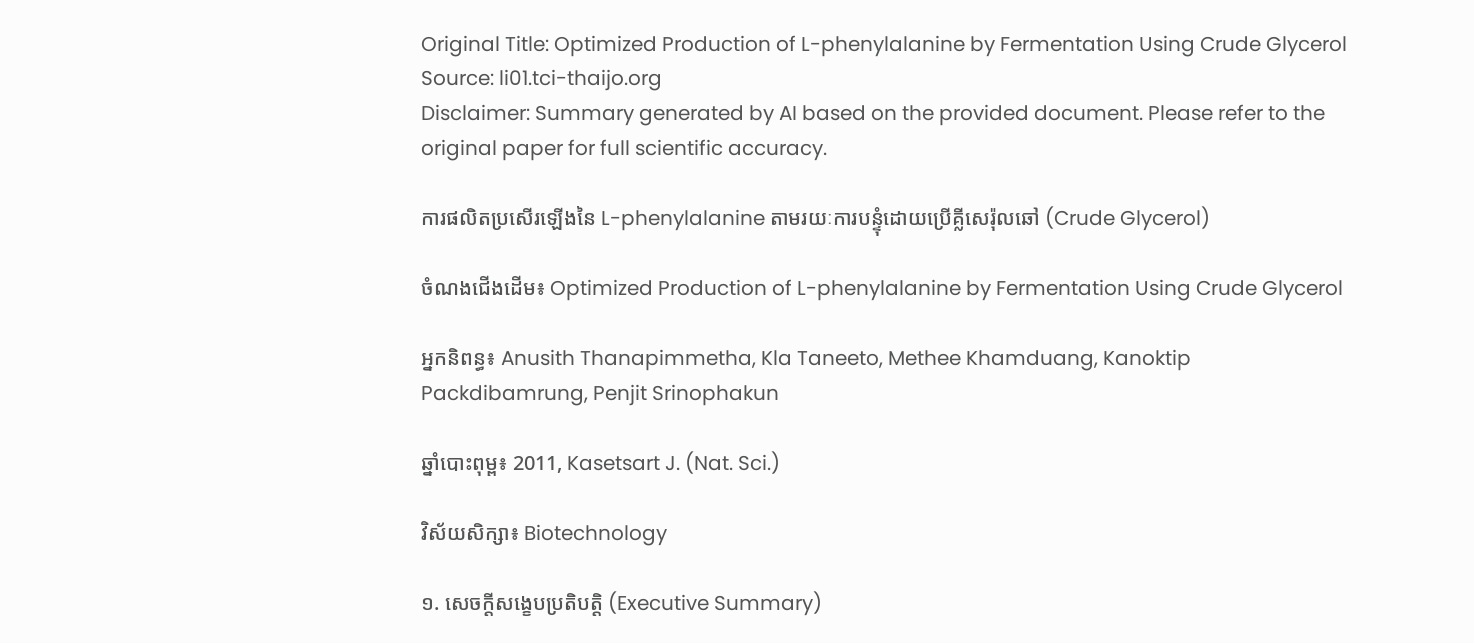Original Title: Optimized Production of L-phenylalanine by Fermentation Using Crude Glycerol
Source: li01.tci-thaijo.org
Disclaimer: Summary generated by AI based on the provided document. Please refer to the original paper for full scientific accuracy.

ការផលិតប្រសើរឡើងនៃ L-phenylalanine តាមរយៈការបន្ទុំដោយប្រើគ្លីសេរ៉ុលឆៅ (Crude Glycerol)

ចំណងជើងដើម៖ Optimized Production of L-phenylalanine by Fermentation Using Crude Glycerol

អ្នកនិពន្ធ៖ Anusith Thanapimmetha, Kla Taneeto, Methee Khamduang, Kanoktip Packdibamrung, Penjit Srinophakun

ឆ្នាំបោះពុម្ព៖ 2011, Kasetsart J. (Nat. Sci.)

វិស័យសិក្សា៖ Biotechnology

១. សេចក្តីសង្ខេបប្រតិបត្តិ (Executive Summary)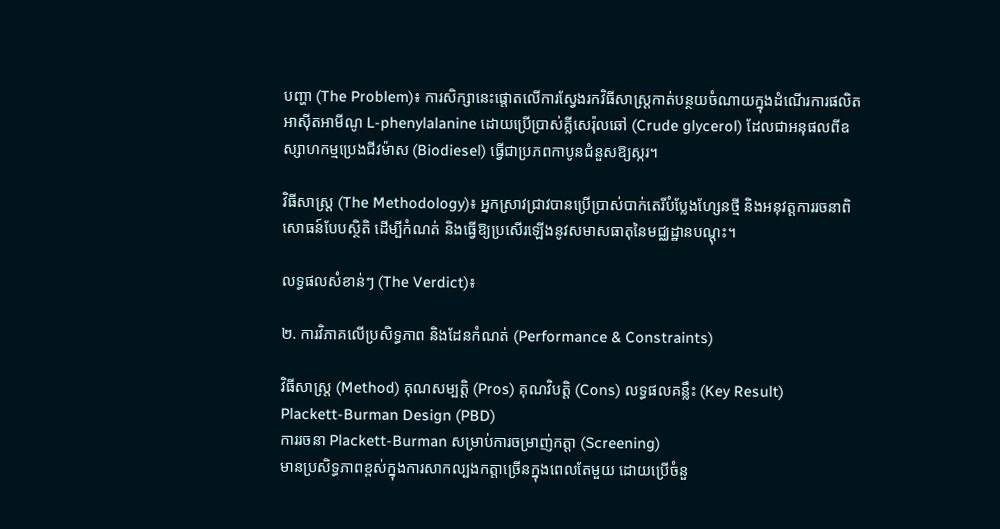បញ្ហា (The Problem)៖ ការសិក្សានេះផ្តោតលើការស្វែងរកវិធីសាស្រ្តកាត់បន្ថយចំណាយក្នុងដំណើរការផលិតអាស៊ីតអាមីណូ L-phenylalanine ដោយប្រើប្រាស់គ្លីសេរ៉ុលឆៅ (Crude glycerol) ដែលជាអនុផលពីឧស្សាហកម្មប្រេងជីវម៉ាស (Biodiesel) ធ្វើជាប្រភពកាបូនជំនួសឱ្យស្ករ។

វិធីសាស្ត្រ (The Methodology)៖ អ្នកស្រាវជ្រាវបានប្រើប្រាស់បាក់តេរីបំប្លែងហ្សែនថ្មី និងអនុវត្តការរចនាពិសោធន៍បែបស្ថិតិ ដើម្បីកំណត់ និងធ្វើឱ្យប្រសើរឡើងនូវសមាសធាតុនៃមជ្ឈដ្ឋានបណ្តុះ។

លទ្ធផលសំខាន់ៗ (The Verdict)៖

២. ការវិភាគលើប្រសិទ្ធភាព និងដែនកំណត់ (Performance & Constraints)

វិធីសាស្ត្រ (Method) គុណសម្បត្តិ (Pros) គុណវិបត្តិ (Cons) លទ្ធផលគន្លឹះ (Key Result)
Plackett-Burman Design (PBD)
ការរចនា Plackett-Burman សម្រាប់ការចម្រាញ់កត្តា (Screening)
មានប្រសិទ្ធភាពខ្ពស់ក្នុងការសាកល្បងកត្តាច្រើនក្នុងពេលតែមួយ ដោយប្រើចំនួ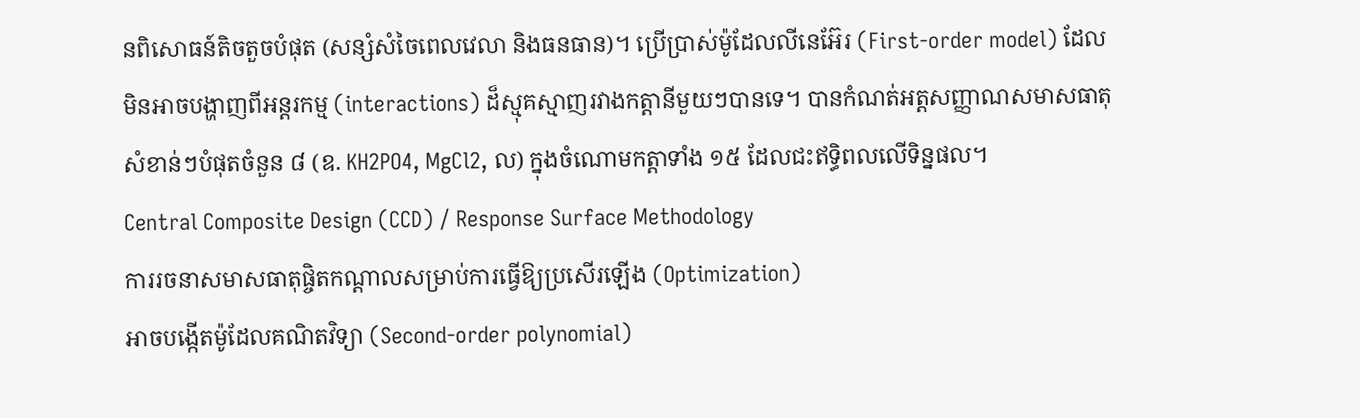នពិសោធន៍តិចតួចបំផុត (សន្សំសំចៃពេលវេលា និងធនធាន)។ ប្រើប្រាស់ម៉ូដែលលីនេអ៊ែរ (First-order model) ដែលមិនអាចបង្ហាញពីអន្តរកម្ម (interactions) ដ៏ស្មុគស្មាញរវាងកត្តានីមួយៗបានទេ។ បានកំណត់អត្តសញ្ញាណសមាសធាតុសំខាន់ៗបំផុតចំនួន ៨ (ឧ. KH2PO4, MgCl2, ល) ក្នុងចំណោមកត្តាទាំង ១៥ ដែលជះឥទ្ធិពលលើទិន្នផល។
Central Composite Design (CCD) / Response Surface Methodology
ការរចនាសមាសធាតុផ្ចិតកណ្តាលសម្រាប់ការធ្វើឱ្យប្រសើរឡើង (Optimization)
អាចបង្កើតម៉ូដែលគណិតវិទ្យា (Second-order polynomial)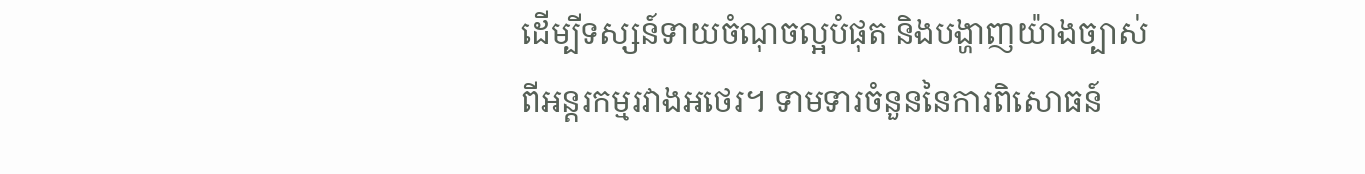ដើម្បីទស្សន៍ទាយចំណុចល្អបំផុត និងបង្ហាញយ៉ាងច្បាស់ពីអន្តរកម្មរវាងអថេរ។ ទាមទារចំនួននៃការពិសោធន៍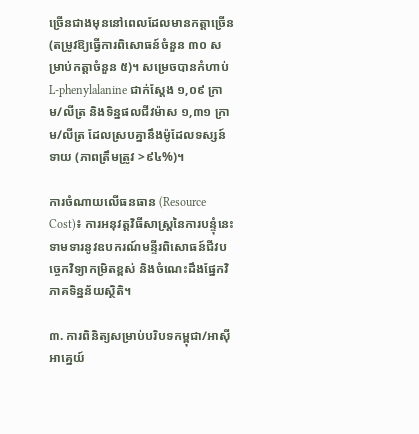ច្រើនជាងមុននៅពេលដែលមានកត្តាច្រើន (តម្រូវឱ្យធ្វើការពិសោធន៍ចំនួន ៣០ សម្រាប់កត្តាចំនួន ៥)។ សម្រេចបានកំហាប់ L-phenylalanine ជាក់ស្តែង ១,០៩ ក្រាម/លីត្រ និងទិន្នផលជីវម៉ាស ១,៣១ ក្រាម/លីត្រ ដែលស្របគ្នានឹងម៉ូដែលទស្សន៍ទាយ (ភាពត្រឹមត្រូវ >៩៤%)។

ការចំណាយលើធនធាន (Resource Cost)៖ ការអនុវត្តវិធីសាស្រ្តនៃការបន្ទុំនេះទាមទារនូវឧបករណ៍មន្ទីរពិសោធន៍ជីវបច្ចេកវិទ្យាកម្រិតខ្ពស់ និងចំណេះដឹងផ្នែកវិភាគទិន្នន័យស្ថិតិ។

៣. ការពិនិត្យសម្រាប់បរិបទកម្ពុជា/អាស៊ីអាគ្នេយ៍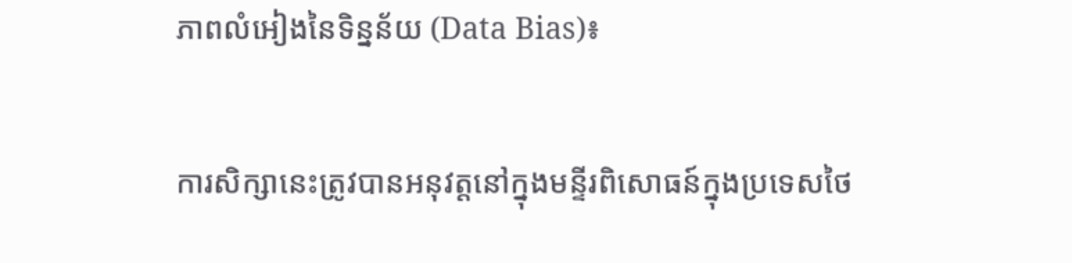ភាពលំអៀងនៃទិន្នន័យ (Data Bias)៖

ការសិក្សានេះត្រូវបានអនុវត្តនៅក្នុងមន្ទីរពិសោធន៍ក្នុងប្រទេសថៃ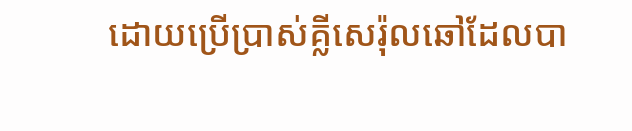ដោយប្រើប្រាស់គ្លីសេរ៉ុលឆៅដែលបា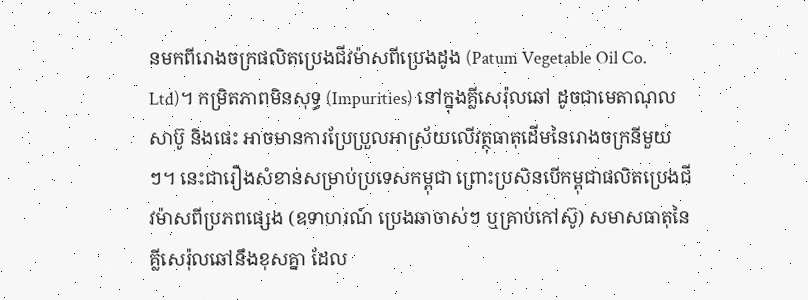នមកពីរោងចក្រផលិតប្រេងជីវម៉ាសពីប្រេងដូង (Patum Vegetable Oil Co. Ltd)។ កម្រិតភាពមិនសុទ្ធ (Impurities) នៅក្នុងគ្លីសេរ៉ុលឆៅ ដូចជាមេតាណុល សាប៊ូ និងផេះ អាចមានការប្រែប្រួលអាស្រ័យលើវត្ថុធាតុដើមនៃរោងចក្រនីមួយៗ។ នេះជារឿងសំខាន់សម្រាប់ប្រទេសកម្ពុជា ព្រោះប្រសិនបើកម្ពុជាផលិតប្រេងជីវម៉ាសពីប្រភពផ្សេង (ឧទាហរណ៍ ប្រេងឆាចាស់ៗ ឬគ្រាប់កៅស៊ូ) សមាសធាតុនៃគ្លីសេរ៉ុលឆៅនឹងខុសគ្នា ដែល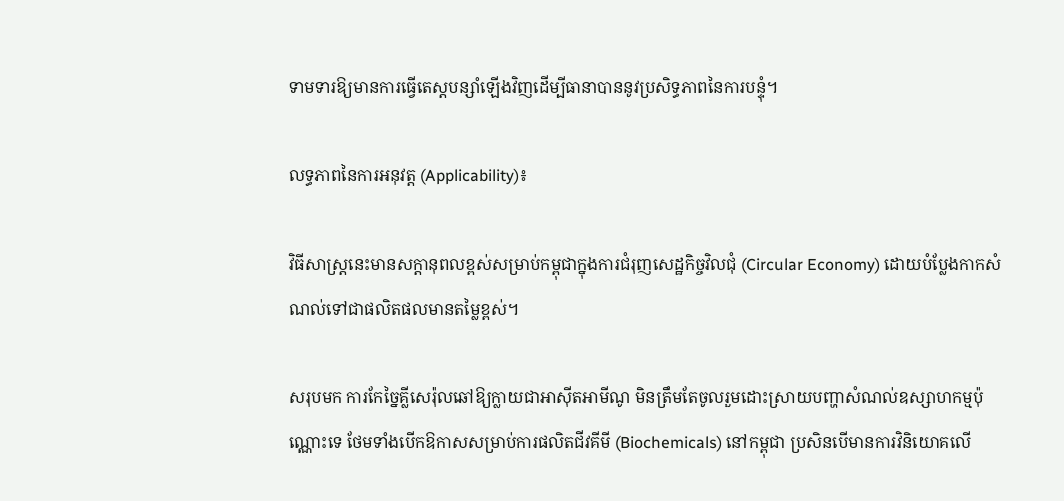ទាមទារឱ្យមានការធ្វើតេស្តបន្សាំឡើងវិញដើម្បីធានាបាននូវប្រសិទ្ធភាពនៃការបន្ទុំ។

លទ្ធភាពនៃការអនុវត្ត (Applicability)៖

វិធីសាស្រ្តនេះមានសក្តានុពលខ្ពស់សម្រាប់កម្ពុជាក្នុងការជំរុញសេដ្ឋកិច្ចវិលជុំ (Circular Economy) ដោយបំប្លែងកាកសំណល់ទៅជាផលិតផលមានតម្លៃខ្ពស់។

សរុបមក ការកែច្នៃគ្លីសេរ៉ុលឆៅឱ្យក្លាយជាអាស៊ីតអាមីណូ មិនត្រឹមតែចូលរួមដោះស្រាយបញ្ហាសំណល់ឧស្សាហកម្មប៉ុណ្ណោះទេ ថែមទាំងបើកឱកាសសម្រាប់ការផលិតជីវគីមី (Biochemicals) នៅកម្ពុជា ប្រសិនបើមានការវិនិយោគលើ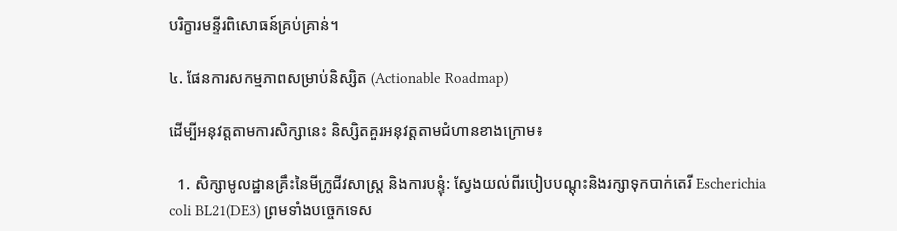បរិក្ខារមន្ទីរពិសោធន៍គ្រប់គ្រាន់។

៤. ផែនការសកម្មភាពសម្រាប់និស្សិត (Actionable Roadmap)

ដើម្បីអនុវត្តតាមការសិក្សានេះ និស្សិតគួរអនុវត្តតាមជំហានខាងក្រោម៖

  1. សិក្សាមូលដ្ឋានគ្រឹះនៃមីក្រូជីវសាស្ត្រ និងការបន្ទុំ: ស្វែងយល់ពីរបៀបបណ្តុះនិងរក្សាទុកបាក់តេរី Escherichia coli BL21(DE3) ព្រមទាំងបច្ចេកទេស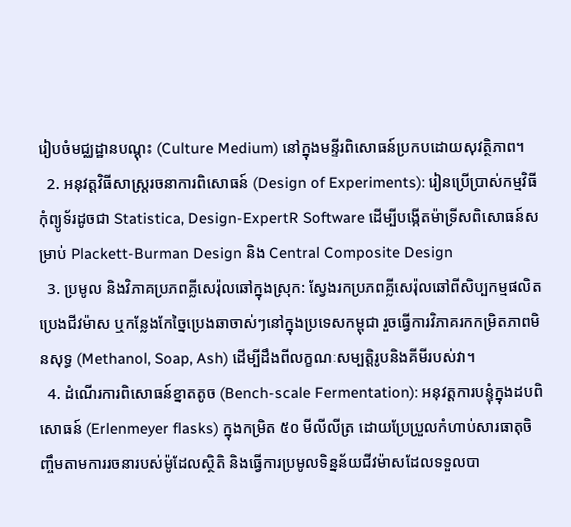រៀបចំមជ្ឈដ្ឋានបណ្តុះ (Culture Medium) នៅក្នុងមន្ទីរពិសោធន៍ប្រកបដោយសុវត្ថិភាព។
  2. អនុវត្តវិធីសាស្រ្តរចនាការពិសោធន៍ (Design of Experiments): រៀនប្រើប្រាស់កម្មវិធីកុំព្យូទ័រដូចជា Statistica, Design-ExpertR Software ដើម្បីបង្កើតម៉ាទ្រីសពិសោធន៍សម្រាប់ Plackett-Burman Design និង Central Composite Design
  3. ប្រមូល និងវិភាគប្រភពគ្លីសេរ៉ុលឆៅក្នុងស្រុក: ស្វែងរកប្រភពគ្លីសេរ៉ុលឆៅពីសិប្បកម្មផលិតប្រេងជីវម៉ាស ឬកន្លែងកែច្នៃប្រេងឆាចាស់ៗនៅក្នុងប្រទេសកម្ពុជា រួចធ្វើការវិភាគរកកម្រិតភាពមិនសុទ្ធ (Methanol, Soap, Ash) ដើម្បីដឹងពីលក្ខណៈសម្បត្តិរូបនិងគីមីរបស់វា។
  4. ដំណើរការពិសោធន៍ខ្នាតតូច (Bench-scale Fermentation): អនុវត្តការបន្ទុំក្នុងដបពិសោធន៍ (Erlenmeyer flasks) ក្នុងកម្រិត ៥០ មីលីលីត្រ ដោយប្រែប្រួលកំហាប់សារធាតុចិញ្ចឹមតាមការរចនារបស់ម៉ូដែលស្ថិតិ និងធ្វើការប្រមូលទិន្នន័យជីវម៉ាសដែលទទួលបា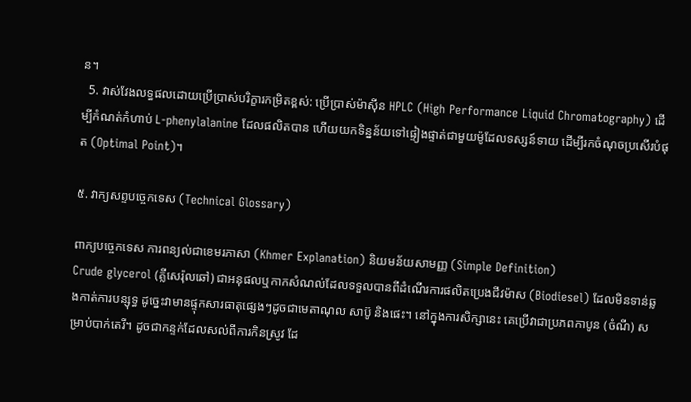ន។
  5. វាស់វែងលទ្ធផលដោយប្រើប្រាស់បរិក្ខារកម្រិតខ្ពស់: ប្រើប្រាស់ម៉ាស៊ីន HPLC (High Performance Liquid Chromatography) ដើម្បីកំណត់កំហាប់ L-phenylalanine ដែលផលិតបាន ហើយយកទិន្នន័យទៅផ្ទៀងផ្ទាត់ជាមួយម៉ូដែលទស្សន៍ទាយ ដើម្បីរកចំណុចប្រសើរបំផុត (Optimal Point)។

៥. វាក្យសព្ទបច្ចេកទេស (Technical Glossary)

ពាក្យបច្ចេកទេស ការពន្យល់ជាខេមរភាសា (Khmer Explanation) និយមន័យសាមញ្ញ (Simple Definition)
Crude glycerol (គ្លីសេរ៉ុលឆៅ) ជាអនុផលឬកាកសំណល់ដែលទទួលបានពីដំណើរការផលិតប្រេងជីវម៉ាស (Biodiesel) ដែលមិនទាន់ឆ្លងកាត់ការបន្សុទ្ធ ដូច្នេះវាមានផ្ទុកសារធាតុផ្សេងៗដូចជាមេតាណុល សាប៊ូ និងផេះ។ នៅក្នុងការសិក្សានេះ គេប្រើវាជាប្រភពកាបូន (ចំណី) សម្រាប់បាក់តេរី។ ដូចជាកន្ទក់ដែលសល់ពីការកិនស្រូវ ដែ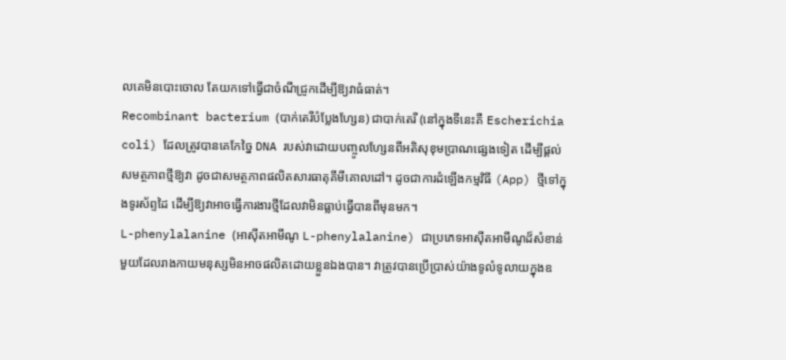លគេមិនបោះចោល តែយកទៅធ្វើជាចំណីជ្រូកដើម្បីឱ្យវាធំធាត់។
Recombinant bacterium (បាក់តេរីបំប្លែងហ្សែន) ជាបាក់តេរី (នៅក្នុងទីនេះគឺ Escherichia coli) ដែលត្រូវបានគេកែច្នៃ DNA របស់វាដោយបញ្ចូលហ្សែនពីអតិសុខុមប្រាណផ្សេងទៀត ដើម្បីផ្តល់សមត្ថភាពថ្មីឱ្យវា ដូចជាសមត្ថភាពផលិតសារធាតុគីមីគោលដៅ។ ដូចជាការដំឡើងកម្មវិធី (App) ថ្មីទៅក្នុងទូរស័ព្ទដៃ ដើម្បីឱ្យវាអាចធ្វើការងារថ្មីដែលវាមិនធ្លាប់ធ្វើបានពីមុនមក។
L-phenylalanine (អាស៊ីតអាមីណូ L-phenylalanine) ជាប្រភេទអាស៊ីតអាមីណូដ៏សំខាន់មួយដែលរាងកាយមនុស្សមិនអាចផលិតដោយខ្លួនឯងបាន។ វាត្រូវបានប្រើប្រាស់យ៉ាងទូលំទូលាយក្នុងឧ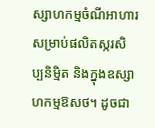ស្សាហកម្មចំណីអាហារ សម្រាប់ផលិតស្ករសិប្បនិម្មិត និងក្នុងឧស្សាហកម្មឱសថ។ ដូចជា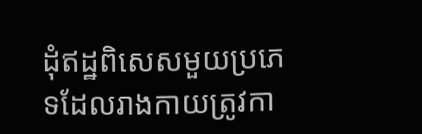ដុំឥដ្ឋពិសេសមួយប្រភេទដែលរាងកាយត្រូវកា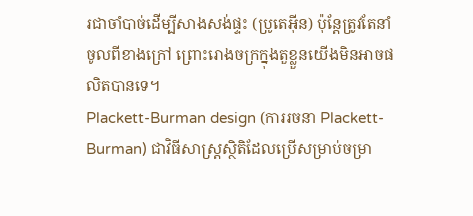រជាចាំបាច់ដើម្បីសាងសង់ផ្ទះ (ប្រូតេអ៊ីន) ប៉ុន្តែត្រូវតែនាំចូលពីខាងក្រៅ ព្រោះរោងចក្រក្នុងតួខ្លួនយើងមិនអាចផលិតបានទេ។
Plackett-Burman design (ការរចនា Plackett-Burman) ជាវិធីសាស្រ្តស្ថិតិដែលប្រើសម្រាប់ចម្រា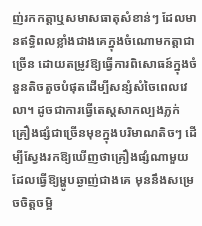ញ់រកកត្តាឬសមាសធាតុសំខាន់ៗ ដែលមានឥទ្ធិពលខ្លាំងជាងគេក្នុងចំណោមកត្តាជាច្រើន ដោយតម្រូវឱ្យធ្វើការពិសោធន៍ក្នុងចំនួនតិចតួចបំផុតដើម្បីសន្សំសំចៃពេលវេលា។ ដូចជាការធ្វើតេស្តសាកល្បងភ្លក់គ្រឿងផ្សំជាច្រើនមុខក្នុងបរិមាណតិចៗ ដើម្បីស្វែងរកឱ្យឃើញថាគ្រឿងផ្សំណាមួយដែលធ្វើឱ្យម្ហូបឆ្ងាញ់ជាងគេ មុននឹងសម្រេចចិត្តចម្អិ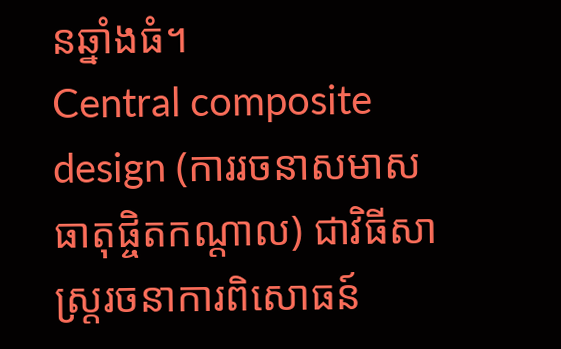នឆ្នាំងធំ។
Central composite design (ការរចនាសមាសធាតុផ្ចិតកណ្តាល) ជាវិធីសាស្រ្តរចនាការពិសោធន៍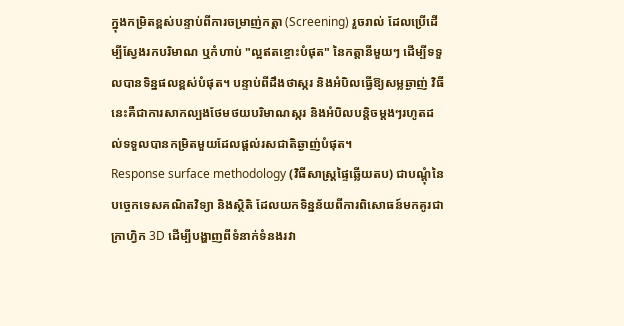ក្នុងកម្រិតខ្ពស់បន្ទាប់ពីការចម្រាញ់កត្តា (Screening) រួចរាល់ ដែលប្រើដើម្បីស្វែងរកបរិមាណ ឬកំហាប់ "ល្អឥតខ្ចោះបំផុត" នៃកត្តានីមួយៗ ដើម្បីទទួលបានទិន្នផលខ្ពស់បំផុត។ បន្ទាប់ពីដឹងថាស្ករ និងអំបិលធ្វើឱ្យសម្លឆ្ងាញ់ វិធីនេះគឺជាការសាកល្បងថែមថយបរិមាណស្ករ និងអំបិលបន្តិចម្តងៗរហូតដល់ទទួលបានកម្រិតមួយដែលផ្តល់រសជាតិឆ្ងាញ់បំផុត។
Response surface methodology (វិធីសាស្រ្តផ្ទៃឆ្លើយតប) ជាបណ្តុំនៃបច្ចេកទេសគណិតវិទ្យា និងស្ថិតិ ដែលយកទិន្នន័យពីការពិសោធន៍មកគូរជាក្រាហ្វិក 3D ដើម្បីបង្ហាញពីទំនាក់ទំនងរវា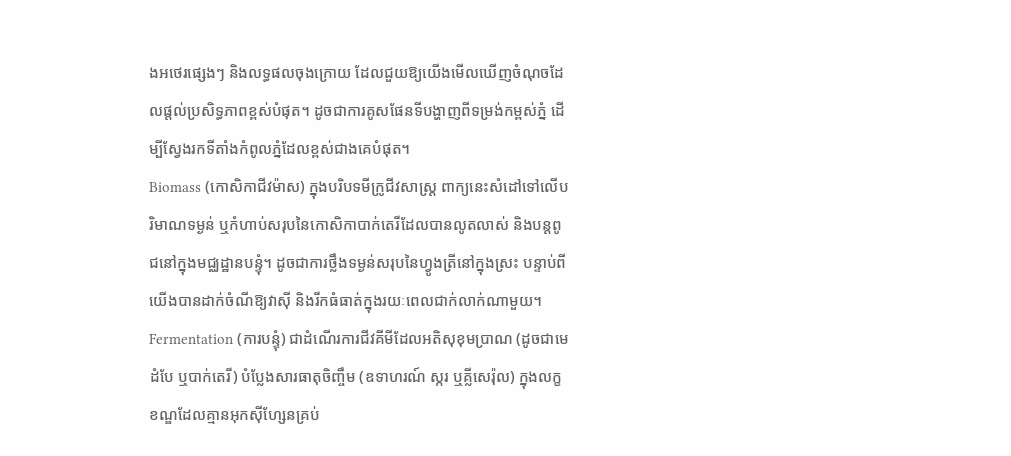ងអថេរផ្សេងៗ និងលទ្ធផលចុងក្រោយ ដែលជួយឱ្យយើងមើលឃើញចំណុចដែលផ្តល់ប្រសិទ្ធភាពខ្ពស់បំផុត។ ដូចជាការគូសផែនទីបង្ហាញពីទម្រង់កម្ពស់ភ្នំ ដើម្បីស្វែងរកទីតាំងកំពូលភ្នំដែលខ្ពស់ជាងគេបំផុត។
Biomass (កោសិកាជីវម៉ាស) ក្នុងបរិបទមីក្រូជីវសាស្ត្រ ពាក្យនេះសំដៅទៅលើបរិមាណទម្ងន់ ឬកំហាប់សរុបនៃកោសិកាបាក់តេរីដែលបានលូតលាស់ និងបន្តពូជនៅក្នុងមជ្ឈដ្ឋានបន្ទុំ។ ដូចជាការថ្លឹងទម្ងន់សរុបនៃហ្វូងត្រីនៅក្នុងស្រះ បន្ទាប់ពីយើងបានដាក់ចំណីឱ្យវាស៊ី និងរីកធំធាត់ក្នុងរយៈពេលជាក់លាក់ណាមួយ។
Fermentation (ការបន្ទុំ) ជាដំណើរការជីវគីមីដែលអតិសុខុមប្រាណ (ដូចជាមេដំបែ ឬបាក់តេរី) បំប្លែងសារធាតុចិញ្ចឹម (ឧទាហរណ៍ ស្ករ ឬគ្លីសេរ៉ុល) ក្នុងលក្ខខណ្ឌដែលគ្មានអុកស៊ីហ្សែនគ្រប់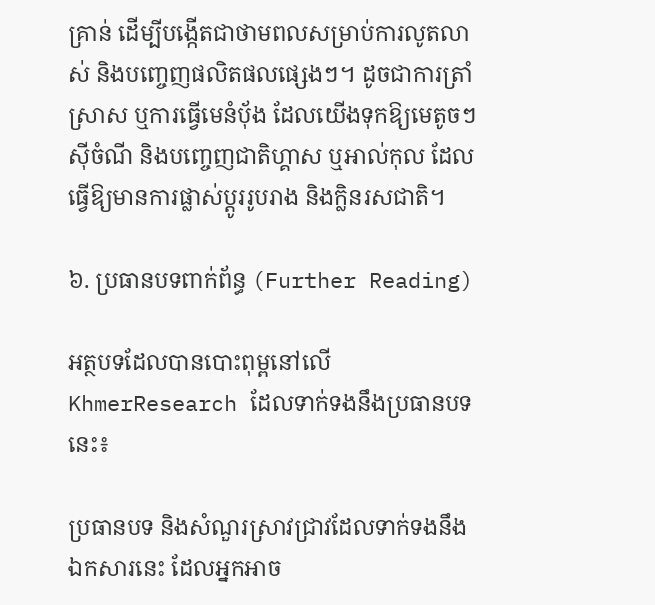គ្រាន់ ដើម្បីបង្កើតជាថាមពលសម្រាប់ការលូតលាស់ និងបញ្ចេញផលិតផលផ្សេងៗ។ ដូចជាការត្រាំស្រាស ឬការធ្វើមេនំប៉័ង ដែលយើងទុកឱ្យមេតូចៗស៊ីចំណី និងបញ្ចេញជាតិហ្គាស ឬអាល់កុល ដែលធ្វើឱ្យមានការផ្លាស់ប្តូររូបរាង និងក្លិនរសជាតិ។

៦. ប្រធានបទពាក់ព័ន្ធ (Further Reading)

អត្ថបទដែលបានបោះពុម្ពនៅលើ KhmerResearch ដែលទាក់ទងនឹងប្រធានបទនេះ៖

ប្រធានបទ និងសំណួរស្រាវជ្រាវដែលទាក់ទងនឹងឯកសារនេះ ដែលអ្នកអាច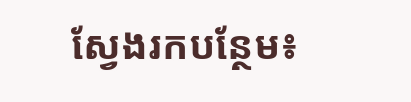ស្វែងរកបន្ថែម៖